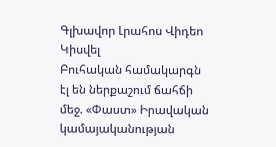Գլխավոր Լրահոս Վիդեո Կիսվել
Բուհական համակարգն էլ են ներքաշում ճահճի մեջ. «Փաստ» Իրավական կամայականության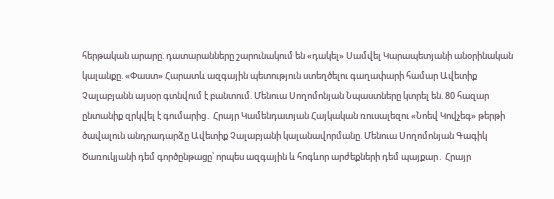հերթական արարը. դատարանները շարունակում են «դակել» Սամվել Կարապետյանի անօրինական կալանքը. «Փաստ» Հարատև ազգային պետություն ստեղծելու գաղափարի համար Ավետիք Չալաբյանն այսօր գտնվում է բանտում. Մենուա Սողոմոնյան Նպաստները կտրել են. 80 հազար ընտանիք զրկվել է գումարից․ Հրայր Կամենդատյան Հայկական ռուսալեզու «Նոեվ Կովչեգ» թերթի ծավալուն անդրադարձը Ավետիք Չալաբյանի կալանավորմանը. Մենուա Սողոմոնյան Գագիկ Ծառուկյանի դեմ գործընթացը՝ որպես ազգային և հոգևոր արժեքների դեմ պայքար․ Հրայր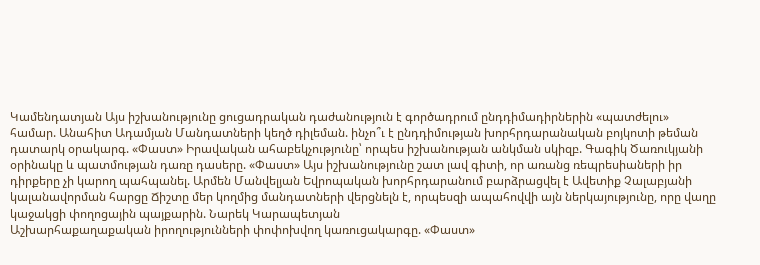Կամենդատյան Այս իշխանությունը ցուցադրական դաժանություն է գործադրում ընդդիմադիրներին «պատժելու» համար. Անահիտ Ադամյան Մանդատների կեղծ դիլեման. ինչո՞ւ է ընդդիմության խորհրդարանական բոյկոտի թեման դատարկ օրակարգ. «Փաստ» Իրավական ահաբեկչությունը՝ որպես իշխանության անկման սկիզբ. Գագիկ Ծառուկյանի օրինակը և պատմության դառը դասերը. «Փաստ» Այս իշխանությունը շատ լավ գիտի, որ առանց ռեպրեսիաների իր դիրքերը չի կարող պահպանել. Արմեն Մանվելյան Եվրոպական խորհրդարանում բարձրացվել է Ավետիք Չալաբյանի կալանավորման հարցը Ճիշտը մեր կողմից մանդատների վերցնելն է, որպեսզի ապահովվի այն ներկայությունը, որը վաղը կաջակցի փողոցային պայքարին. Նարեկ Կարապետյան
Աշխարհաքաղաքական իրողությունների փոփոխվող կառուցակարգը. «Փաստ»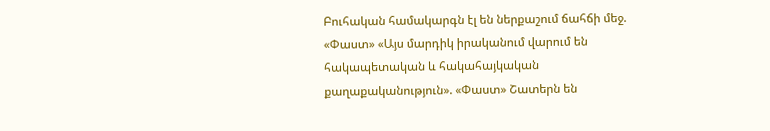Բուհական համակարգն էլ են ներքաշում ճահճի մեջ. «Փաստ» «Այս մարդիկ իրականում վարում են հակապետական և հակահայկական քաղաքականություն». «Փաստ» Շատերն են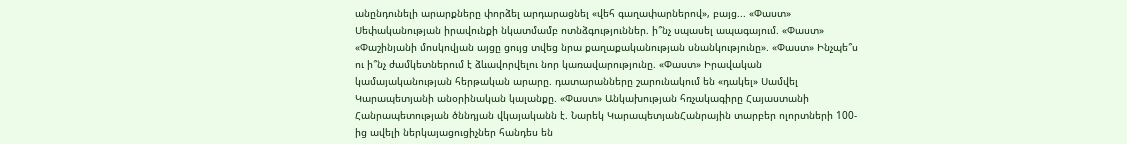անընդունելի արարքները փորձել արդարացնել «վեհ գաղափարներով», բայց... «Փաստ» Սեփականության իրավունքի նկատմամբ ոտնձգություններ. ի՞նչ սպասել ապագայում. «Փաստ» «Փաշինյանի մոսկովյան այցը ցույց տվեց նրա քաղաքականության սնանկությունը». «Փաստ» Ինչպե՞ս ու ի՞նչ ժամկետներում է ձևավորվելու նոր կառավարությունը. «Փաստ» Իրավական կամայականության հերթական արարը. դատարանները շարունակում են «դակել» Սամվել Կարապետյանի անօրինական կալանքը. «Փաստ» Անկախության հռչակագիրը Հայաստանի Հանրապետության ծննդյան վկայականն է. Նարեկ ԿարապետյանՀանրային տարբեր ոլորտների 100-ից ավելի ներկայացուցիչներ հանդես են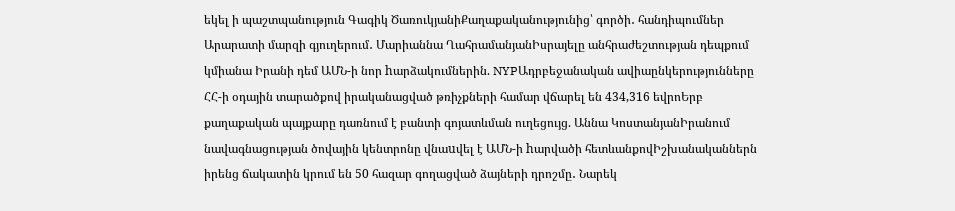եկել ի պաշտպանություն Գագիկ ԾառուկյանիՔաղաքականությունից՝ գործի․ հանդիպումներ Արարատի մարզի գյուղերում․ Մարիաննա ՂահրամանյանԻսրայելը անհրաժեշտության դեպքում կմիանա Իրանի դեմ ԱՄՆ-ի նոր hարձակումներին. NYPԱդրբեջանական ավիաընկերությունները ՀՀ-ի օդային տարածքով իրականացված թռիչքների համար վճարել են 434,316 եվրոԵրբ քաղաքական պայքարը դառնում է բանտի գոյատևման ուղեցույց. Աննա ԿոստանյանԻրանում նավագնացության ծովային կենտրոնը վնաuվել է ԱՄՆ-ի hարվածի հետևանքովԻշխանականներն իրենց ճակատին կրում են 50 հազար գողացված ձայների դրոշմը․ Նարեկ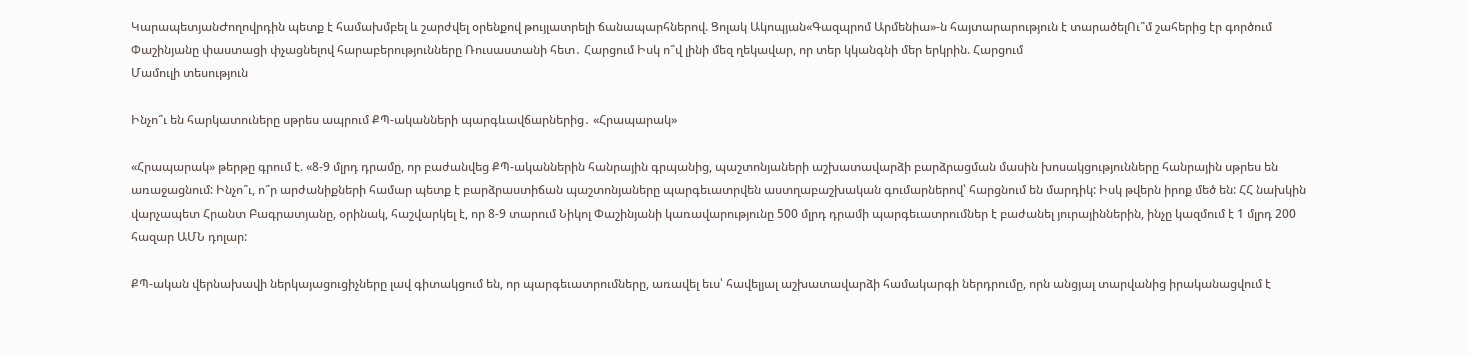ԿարապետյանԺողովրդին պետք է համախմբել և շարժվել օրենքով թույլատրելի ճանապարհներով. Ցոլակ Ակոպյան«Գազպրոմ Արմենիա»-ն հայտարարություն է տարածելՈւ՞մ շահերից էր գործում Փաշինյանը փաստացի փչացնելով հարաբերությունները Ռուսաստանի հետ․ Հարցում Իսկ ո՞վ լինի մեզ ղեկավար, որ տեր կկանգնի մեր երկրին. Հարցում
Մամուլի տեսություն

Ինչո՞ւ են հարկատուները սթրես ապրում ՔՊ-ականների պարգևավճարներից․ «Հրապարակ»

«Հրապարակ» թերթը գրում է. «8-9 մլրդ դրամը, որ բաժանվեց ՔՊ-ականներին հանրային գրպանից, պաշտոնյաների աշխատավարձի բարձրացման մասին խոսակցությունները հանրային սթրես են առաջացնում: Ինչո՞ւ, ո՞ր արժանիքների համար պետք է բարձրաստիճան պաշտոնյաները պարգեւատրվեն աստղաբաշխական գումարներով՝ հարցնում են մարդիկ: Իսկ թվերն իրոք մեծ են: ՀՀ նախկին վարչապետ Հրանտ Բագրատյանը, օրինակ, հաշվարկել է, որ 8-9 տարում Նիկոլ Փաշինյանի կառավարությունը 500 մլրդ դրամի պարգեւատրումներ է բաժանել յուրայիններին, ինչը կազմում է 1 մլրդ 200 հազար ԱՄՆ դոլար:

ՔՊ-ական վերնախավի ներկայացուցիչները լավ գիտակցում են, որ պարգեւատրումները, առավել եւս՝ հավելյալ աշխատավարձի համակարգի ներդրումը, որն անցյալ տարվանից իրականացվում է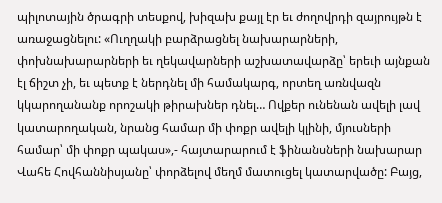պիլոտային ծրագրի տեսքով, խիզախ քայլ էր եւ ժողովրդի զայրույթն է առաջացնելու: «Ուղղակի բարձրացնել նախարարների, փոխնախարարների եւ ղեկավարների աշխատավարձը՝ երեւի այնքան էլ ճիշտ չի, եւ պետք է ներդնել մի համակարգ, որտեղ առնվազն կկարողանանք որոշակի թիրախներ դնել… Ովքեր ունենան ավելի լավ կատարողական, նրանց համար մի փոքր ավելի կլինի, մյուսների համար՝ մի փոքր պակաս»,- հայտարարում է ֆինանսների նախարար Վահե Հովհաննիսյանը՝ փորձելով մեղմ մատուցել կատարվածը: Բայց,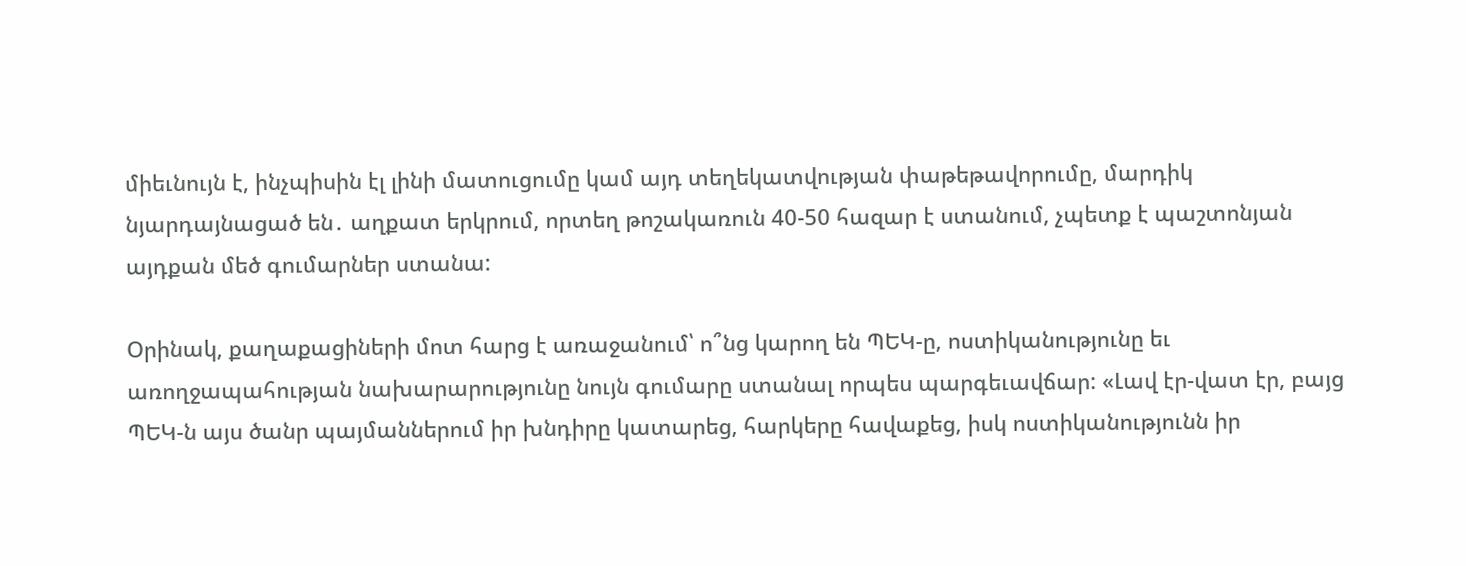միեւնույն է, ինչպիսին էլ լինի մատուցումը կամ այդ տեղեկատվության փաթեթավորումը, մարդիկ նյարդայնացած են․ աղքատ երկրում, որտեղ թոշակառուն 40-50 հազար է ստանում, չպետք է պաշտոնյան այդքան մեծ գումարներ ստանա:

Օրինակ, քաղաքացիների մոտ հարց է առաջանում՝ ո՞նց կարող են ՊԵԿ-ը, ոստիկանությունը եւ առողջապահության նախարարությունը նույն գումարը ստանալ որպես պարգեւավճար: «Լավ էր-վատ էր, բայց ՊԵԿ-ն այս ծանր պայմաններում իր խնդիրը կատարեց, հարկերը հավաքեց, իսկ ոստիկանությունն իր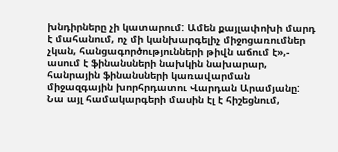խնդիրները չի կատարում: Ամեն քայլափոխի մարդ է մահանում, ոչ մի կանխարգելիչ միջոցառումներ չկան, հանցագործությունների թիվն աճում է»,- ասում է ֆինանսների նախկին նախարար, հանրային ֆինանսների կառավարման միջազգային խորհրդատու Վարդան Արամյանը: Նա այլ համակարգերի մասին էլ է հիշեցնում,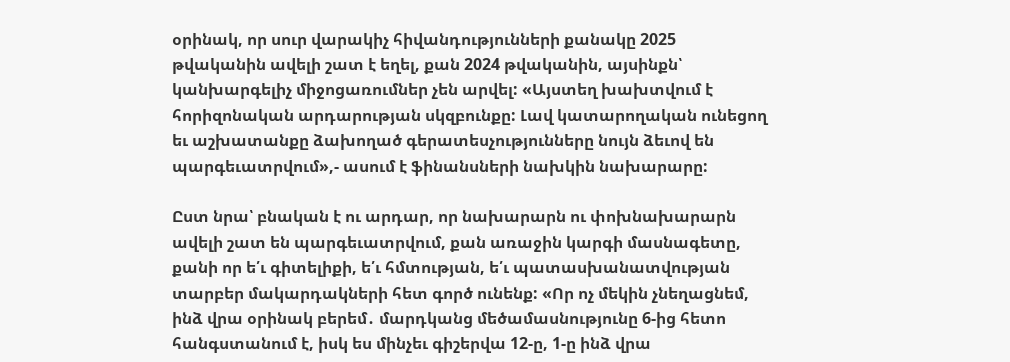օրինակ, որ սուր վարակիչ հիվանդությունների քանակը 2025 թվականին ավելի շատ է եղել, քան 2024 թվականին, այսինքն՝ կանխարգելիչ միջոցառումներ չեն արվել: «Այստեղ խախտվում է հորիզոնական արդարության սկզբունքը: Լավ կատարողական ունեցող եւ աշխատանքը ձախողած գերատեսչությունները նույն ձեւով են պարգեւատրվում»,- ասում է ֆինանսների նախկին նախարարը:

Ըստ նրա՝ բնական է ու արդար, որ նախարարն ու փոխնախարարն ավելի շատ են պարգեւատրվում, քան առաջին կարգի մասնագետը, քանի որ ե՛ւ գիտելիքի, ե՛ւ հմտության, ե՛ւ պատասխանատվության տարբեր մակարդակների հետ գործ ունենք: «Որ ոչ մեկին չնեղացնեմ, ինձ վրա օրինակ բերեմ․ մարդկանց մեծամասնությունը 6-ից հետո հանգստանում է, իսկ ես մինչեւ գիշերվա 12-ը, 1-ը ինձ վրա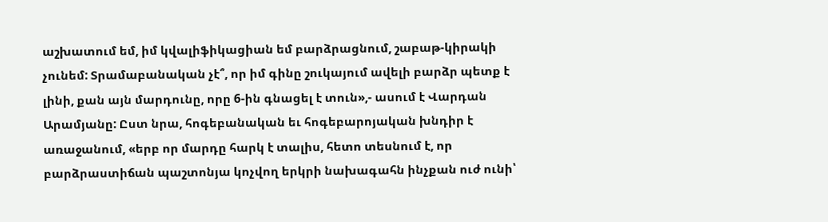աշխատում եմ, իմ կվալիֆիկացիան եմ բարձրացնում, շաբաթ-կիրակի չունեմ: Տրամաբանական չէ՞, որ իմ գինը շուկայում ավելի բարձր պետք է լինի, քան այն մարդունը, որը 6-ին գնացել է տուն»,- ասում է Վարդան Արամյանը: Ըստ նրա, հոգեբանական եւ հոգեբարոյական խնդիր է առաջանում, «երբ որ մարդը հարկ է տալիս, հետո տեսնում է, որ բարձրաստիճան պաշտոնյա կոչվող երկրի նախագահն ինչքան ուժ ունի՝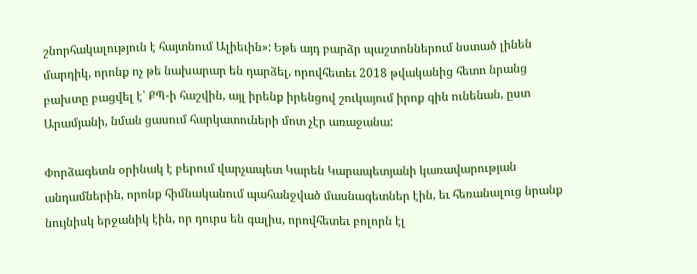շնորհակալություն է հայտնում Ալիեւին»: Եթե այդ բարձր պաշտոններում նստած լինեն մարդիկ, որոնք ոչ թե նախարար են դարձել, որովհետեւ 2018 թվականից հետո նրանց բախտը բացվել է՝ ՔՊ-ի հաշվին, այլ իրենք իրենցով շուկայում իրոք գին ունենան, ըստ Արամյանի, նման ցասում հարկատուների մոտ չէր առաջանա:

Փորձագետն օրինակ է բերում վարչապետ Կարեն Կարապետյանի կառավարության անդամներին, որոնք հիմնականում պահանջված մասնագետներ էին, եւ հեռանալուց նրանք նույնիսկ երջանիկ էին, որ դուրս են գալիս, որովհետեւ բոլորն էլ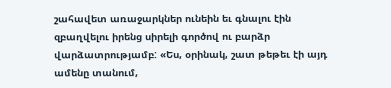շահավետ առաջարկներ ունեին եւ գնալու էին զբաղվելու իրենց սիրելի գործով ու բարձր վարձատրությամբ: «Ես, օրինակ, շատ թեթեւ էի այդ ամենը տանում,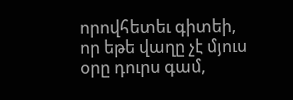որովհետեւ գիտեի, որ եթե վաղը չէ մյուս օրը դուրս գամ,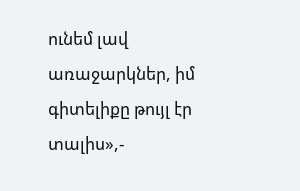ունեմ լավ առաջարկներ, իմ գիտելիքը թույլ էր տալիս»,-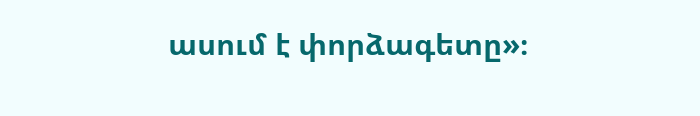ասում է փորձագետը»։